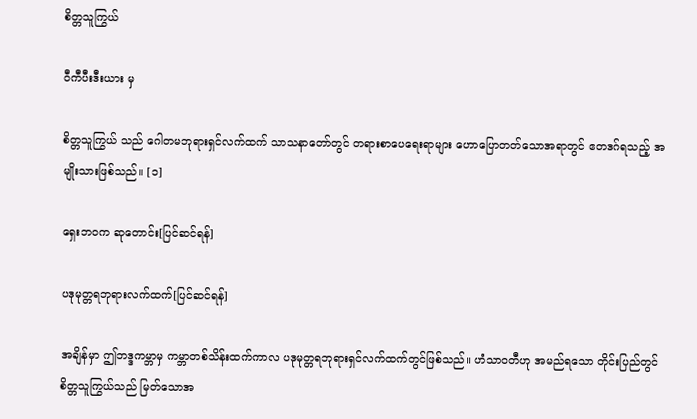စိတ္တသူကြွယ်

ဝီကီပီးဒီးယား မှ

စိတ္တသူကြွယ် သည် ဂေါတမဘုရားရှင်လက်ထက် သာသနာတော်တွင် တရားစာပေရေးရာများ ဟောပြောတတ်သောအရာတွင် ဧတဒဂ်ရသည့် အမျိုးသားဖြစ်သည်။ [၁]

ရှေးဘဝက ဆုတောင်း[ပြင်ဆင်ရန်]

ပဒုမုတ္တရဘုရားလက်ထက်[ပြင်ဆင်ရန်]

အချိန်မှာ ဤဘဒ္ဒကမ္ဘာမှ ကမ္ဘာတစ်သိန်းထက်ကာလ ပဒုမုတ္တရဘုရားရှင်လက်ထက်တွင်ဖြစ်သည်။ ဟံသာဝတီဟု အမည်ရသော တိုင်းပြည်တွင် စိတ္တသူကြွယ်သည် မြတ်သောအ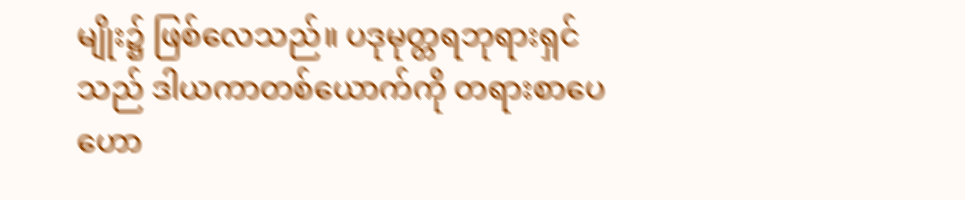မျိုး၌ ဖြစ်လေသည်။ ပဒုမုတ္တရဘုရားရှင်သည် ဒါယကာတစ်ယောက်ကို တရားစာပေဟော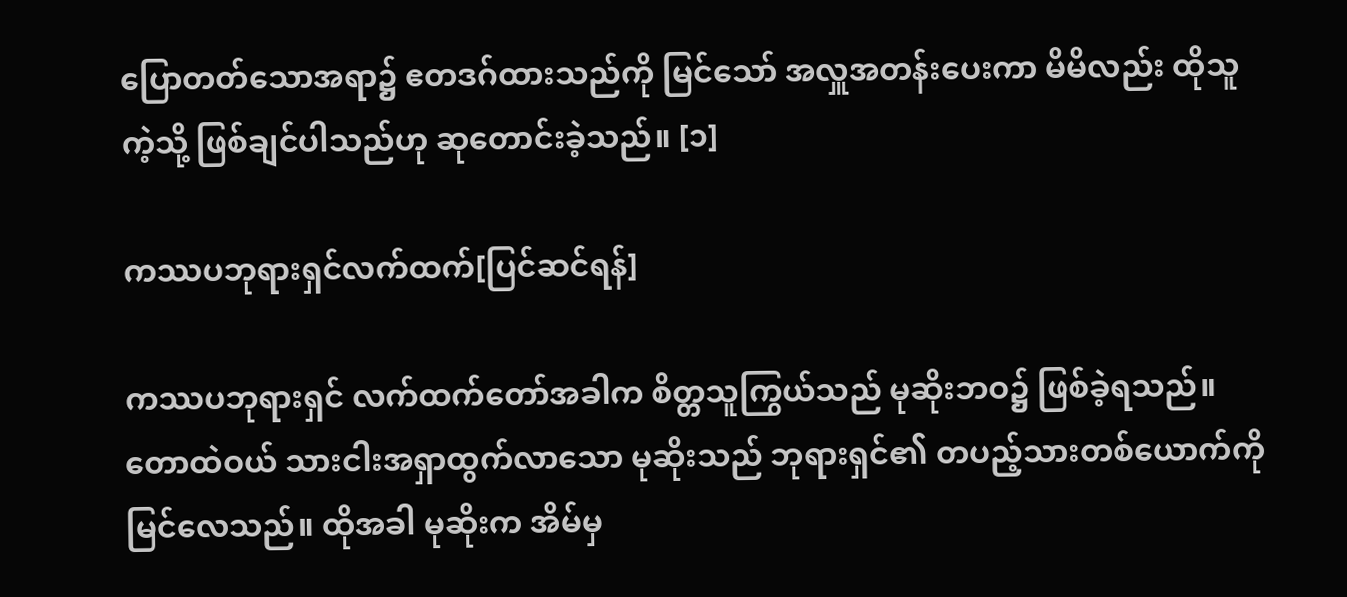ပြောတတ်သောအရာ၌ ဧတဒဂ်ထားသည်ကို မြင်သော် အလှူအတန်းပေးကာ မိမိလည်း ထိုသူကဲ့သို့ ဖြစ်ချင်ပါသည်ဟု ဆုတောင်းခဲ့သည်။ [၁]

ကဿပဘုရားရှင်လက်ထက်[ပြင်ဆင်ရန်]

ကဿပဘုရားရှင် လက်ထက်တော်အခါက စိတ္တသူကြွယ်သည် မုဆိုးဘဝ၌ ဖြစ်ခဲ့ရသည်။ တောထဲဝယ် သားငါးအရှာထွက်လာသော မုဆိုးသည် ဘုရားရှင်၏ တပည့်သားတစ်ယောက်ကို မြင်လေသည်။ ထိုအခါ မုဆိုးက အိမ်မှ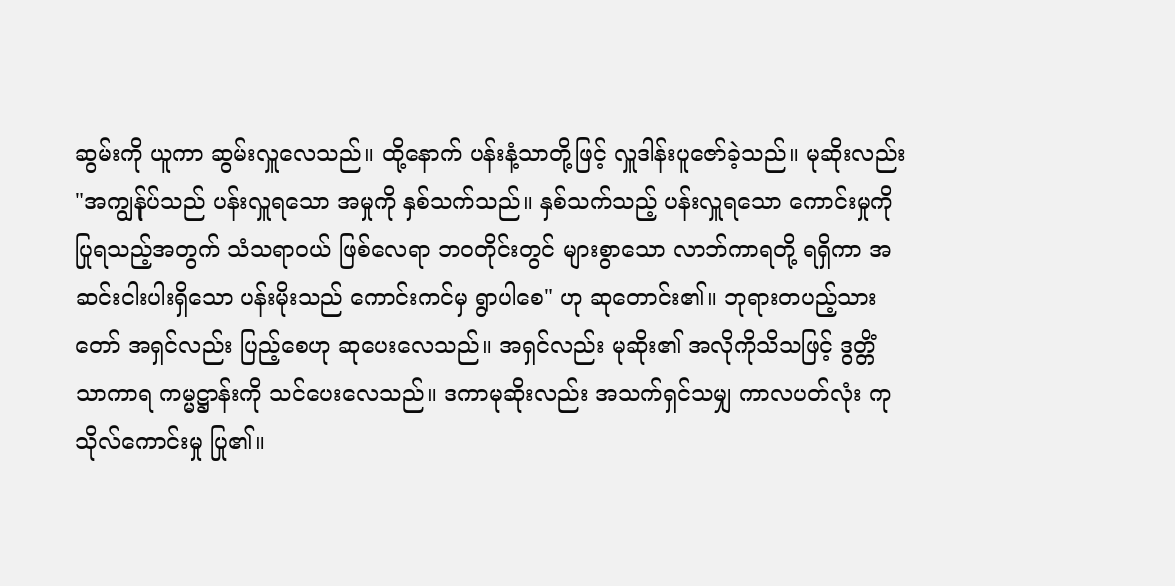ဆွမ်းကို ယူကာ ဆွမ်းလှူလေသည်။ ထို့နောက် ပန်းနံ့သာတို့ဖြင့် လှူဒါန်းပူဇော်ခဲ့သည်။ မုဆိုးလည်း "အကျွန်ုပ်သည် ပန်းလှူရသော အမှုကို နှစ်သက်သည်။ နှစ်သက်သည့် ပန်းလှူရသော ကောင်းမှုကို ပြုရသည့်အတွက် သံသရာဝယ် ဖြစ်လေရာ ဘဝတိုင်းတွင် များစွာသော လာဘ်ကာရတို့ ရရှိကာ အဆင်းငါးပါးရှိသော ပန်းမိုးသည် ကောင်းကင်မှ ရွာပါစေ" ဟု ဆုတောင်း၏။ ဘုရားတပည့်သားတော် အရှင်လည်း ပြည့်စေဟု ဆုပေးလေသည်။ အရှင်လည်း မုဆိုး၏ အလိုကိုသိသဖြင့် ဒွတ္တိံ သာကာရ ကမ္မဋ္ဌာန်းကို သင်ပေးလေသည်။ ဒကာမုဆိုးလည်း အသက်ရှင်သမျှ ကာလပတ်လုံး ကုသိုလ်ကောင်းမှု ပြု၏။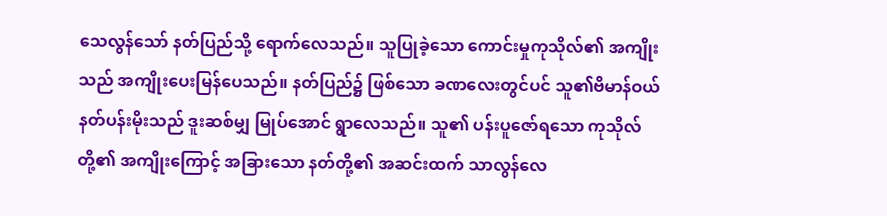သေလွန်သော် နတ်ပြည်သို့ ရောက်လေသည်။ သူပြုခဲ့သော ကောင်းမှုကုသိုလ်၏ အကျိုးသည် အကျိုးပေးမြန်ပေသည်။ နတ်ပြည်၌ ဖြစ်သော ခဏလေးတွင်ပင် သူ၏ဗိမာန်ဝယ် နတ်ပန်းမိုးသည် ဒူးဆစ်မျှ မြုပ်အောင် ရွာလေသည်။ သူ၏ ပန်းပူဇော်ရသော ကုသိုလ်တို့၏ အကျိုးကြောင့် အခြားသော နတ်တို့၏ အဆင်းထက် သာလွန်လေ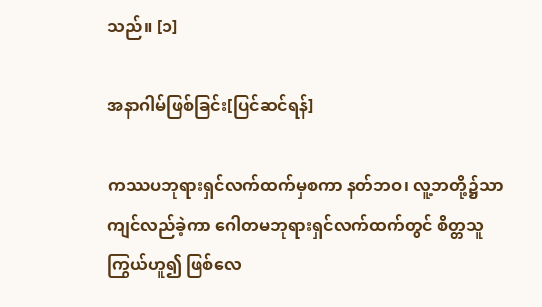သည်။ [၁]

အနာဂါမ်ဖြစ်ခြင်း[ပြင်ဆင်ရန်]

ကဿပဘုရားရှင်လက်ထက်မှစကာ နတ်ဘဝ၊ လူ့ဘတို့၌သာ ကျင်လည်ခဲ့ကာ ဂေါတမဘုရားရှင်လက်ထက်တွင် စိတ္တသူကြွယ်ဟူ၍ ဖြစ်လေ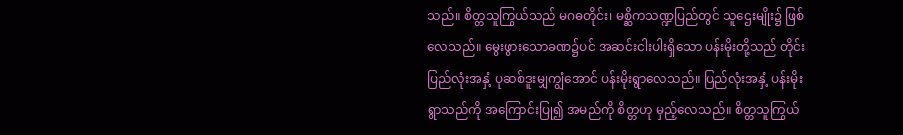သည်။ စိတ္တသူကြွယ်သည် မဂဓတိုင်း၊ မစ္ဆိကသဏ္ဍပြည်တွင် သူဌေးမျိုး၌ ဖြစ်လေသည်။ မွေးဖွားသောခဏ၌ပင် အဆင်းငါးပါးရှိသော ပန်းမိုးတို့သည် တိုင်းပြည်လုံးအနှံ့ ပုဆစ်ဒူးမျှကျွံအောင် ပန်းမိုးရွာလေသည်။ ပြည်လုံးအနှံ့ ပန်းမိုးရွာသည်ကို အကြောင်းပြု၍ အမည်ကို စိတ္တဟု မှည့်လေသည်။ စိတ္တသူကြွယ်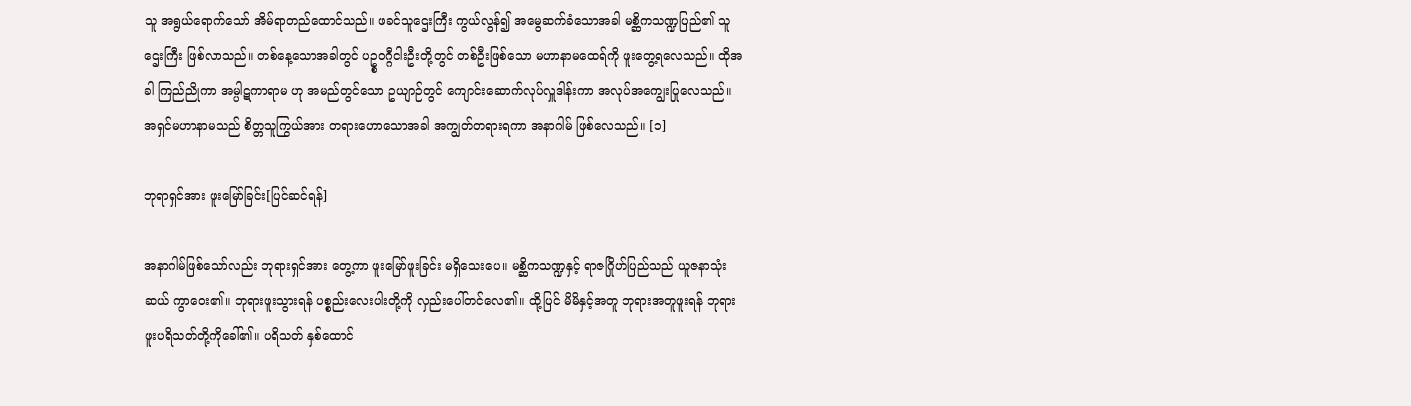သူ အရွယ်ရောက်သော် အိမ်ရာတည်ထောင်သည်။ ဖခင်သူဌေးကြီး ကွယ်လွန်၍ အမွေဆက်ခံသောအခါ မစ္ဆိကသဏ္ဍပြည်၏ သူဌေးကြီး ဖြစ်လာသည်။ တစ်နေ့သောအခါတွင် ပဥ္စဝဂ္ဂီငါးဦးတို့တွင် တစ်ဦးဖြစ်သော မဟာနာမထေရ်ကို ဖူးတွေ့ရလေသည်။ ထိုအခါ ကြည်ညိုကာ အမ္ပါဋကာရာမ ဟု အမည်တွင်သော ဥယျာဉ်တွင် ကျောင်းဆောက်လုပ်လှူဒါန်းကာ အလုပ်အကျွေးပြုလေသည်။ အရှင်မဟာနာမသည် စိတ္တသူကြွယ်အား တရားဟောသောအခါ အကျွတ်တရားရကာ အနာဂါမ် ဖြစ်လေသည်။ [၁]

ဘုရာရှင်အား ဖူးမြော်ခြင်း[ပြင်ဆင်ရန်]

အနာဂါမ်ဖြစ်သော်လည်း ဘုရားရှင်အား တွေ့ကာ ဖူးမြော်ဖူးခြင်း မရှိသေးပေ။ မစ္ဆိကသဏ္ဍနှင့် ရာဇဂြိုဟ်ပြည်သည် ယူဇနာသုံးဆယ် ကွာဝေး၏။ ဘုရားဖူးသွားရန် ပစ္စည်းလေးပါးတို့ကို လှည်းပေါ်တင်လေ၏။ ထို့ပြင် မိမိနှင့်အတူ ဘုရားအတူဖူးရန် ဘုရားဖူးပရိသတ်တို့ကိုခေါ်၏။ ပရိသတ် နှစ်ထောင်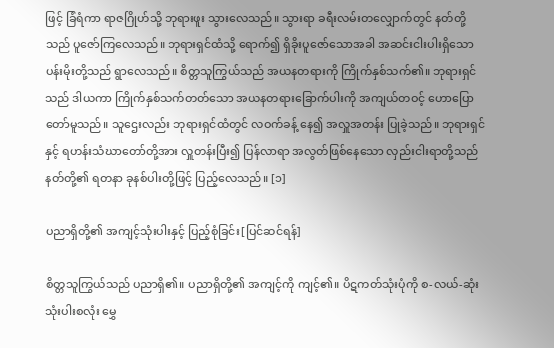ဖြင့် ခြံရံကာ ရာဇဂြိုဟ်သို့ ဘုရားဖူး သွားလေသည်။ သွားရာ ခရီးလမ်းတလျှောက်တွင် နတ်တို့သည် ပူဇော်ကြလေသည်။ ဘုရားရှင်ထံသို့ ရောက်၍ ရှိခိုးပူဇော်သောအခါ အဆင်းငါးပါးရှိသော ပန်းမိုးတို့သည် ရွာလေသည်။ စိတ္တသူကြွယ်သည် အယနတရားကို ကြိုက်နှစ်သက်၏။ ဘုရားရှင်သည် ဒါယကာ ကြိုက်နှစ်သက်တတ်သော အယနတရားခြောက်ပါးကို အကျယ်တဝင့် ဟောပြောတော်မူသည်။ သူဌေးလည်း ဘုရားရှင်ထံတွင် လဝက်ခန့် နေ၍ အလှူအတန်း ပြုခဲ့သည်။ ဘုရားရှင်နှင့် ရဟန်းသံဃာတော်တို့အား လှူတန်းပြီး၍ ပြန်လာရာ အလွတ်ဖြစ်နေသော လှည်းငါးရာတို့သည် နတ်တို့၏ ရတနာ ခုနစ်ပါးတို့ဖြင့် ပြည့်လေသည်။ [၁]

ပညာရှိတို့၏ အကျင့်သုံးပါးနှင့် ပြည့်စုံခြင်း[ပြင်ဆင်ရန်]

စိတ္တသူကြွယ်သည် ပညာရှိ၏။ ပညာရှိတို့၏ အကျင့်ကို ကျင့်၏။ ပိဋကတ်သုံးပုံကို စ-လယ်-ဆုံး သုံးပါးစလုံး မွှေ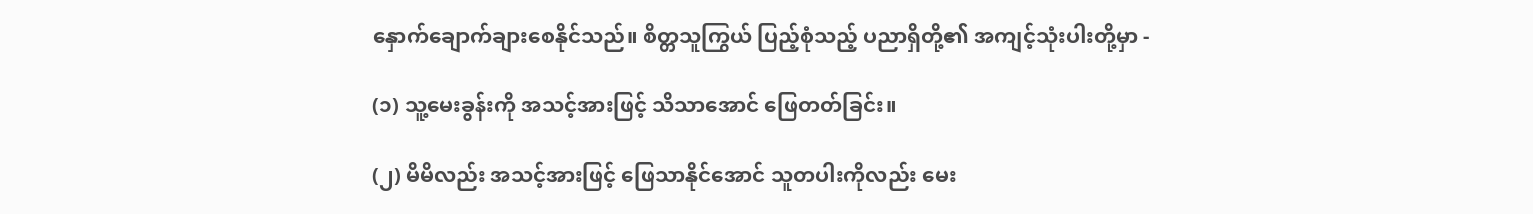နှောက်ချောက်ချားစေနိုင်သည်။ စိတ္တသူကြွယ် ပြည့်စုံသည့် ပညာရှိတို့၏ အကျင့်သုံးပါးတို့မှာ -

(၁) သူ့မေးခွန်းကို အသင့်အားဖြင့် သိသာအောင် ဖြေတတ်ခြင်း။

(၂) မိမိလည်း အသင့်အားဖြင့် ဖြေသာနိုင်အောင် သူတပါးကိုလည်း မေး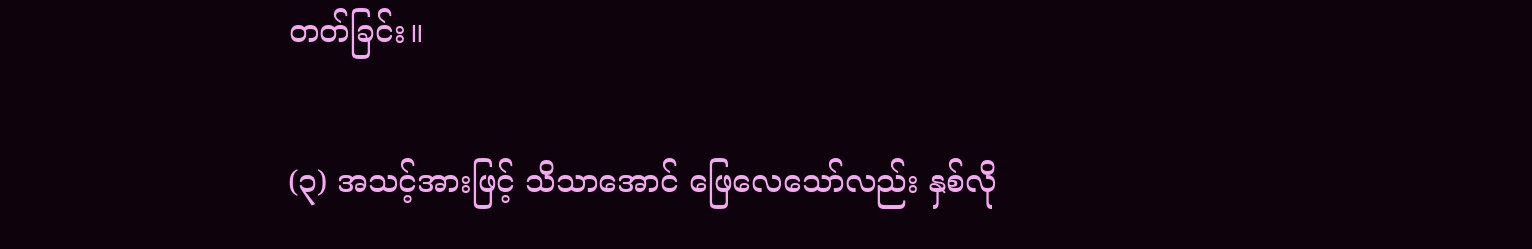တတ်ခြင်း။

(၃) အသင့်အားဖြင့် သိသာအောင် ဖြေလေသော်လည်း နှစ်လို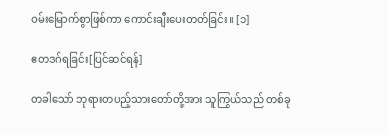ဝမ်းမြောက်စွာဖြစ်ကာ ကောင်းချီးပေးတတ်ခြင်း။ [၁]

ဧတဒဂ်ရခြင်း[ပြင်ဆင်ရန်]

တခါသော် ဘုရားတပည့်သားတော်တို့အား သူကြွယ်သည် တစ်ခု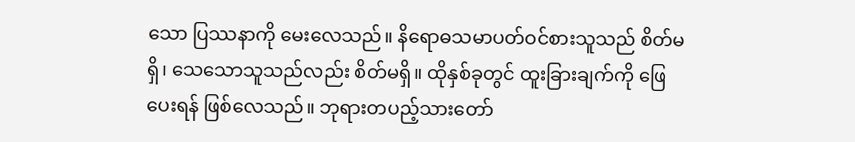သော ပြဿနာကို မေးလေသည်။ နိရောဓသမာပတ်ဝင်စားသူသည် စိတ်မရှိ၊ သေသောသူသည်လည်း စိတ်မရှိ။ ထိုနှစ်ခုတွင် ထူးခြားချက်ကို ဖြေပေးရန် ဖြစ်လေသည်။ ဘုရားတပည့်သားတော်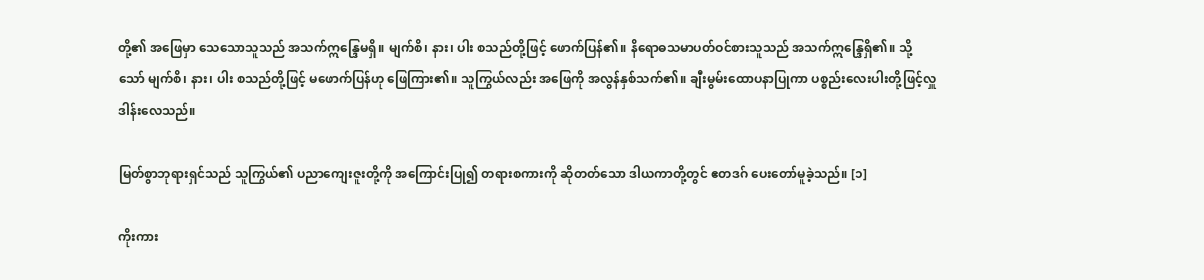တို့၏ အဖြေမှာ သေသောသူသည် အသက်ဣန္ဒြေမရှိ။ မျက်စိ၊ နား၊ ပါး စသည်တို့ဖြင့် ဖောက်ပြန်၏။ နိရောဓသမာပတ်ဝင်စားသူသည် အသက်ဣန္ဒြေရှိ၏။ သို့သော် မျက်စိ၊ နား၊ ပါး စသည်တို့ဖြင့် မဖောက်ပြန်ဟု ဖြေကြား၏။ သူကြွယ်လည်း အဖြေကို အလွန်နှစ်သက်၏။ ချီးမွမ်းထောပနာပြုကာ ပစ္စည်းလေးပါးတို့ဖြင့်လှူဒါန်းလေသည်။

မြတ်စွာဘုရားရှင်သည် သူကြွယ်၏ ပညာကျေးဇူးတို့ကို အကြောင်းပြု၍ တရားစကားကို ဆိုတတ်သော ဒါယကာတို့တွင် ဧတဒဂ် ပေးတော်မူခဲ့သည်။ [၁]

ကိုးကား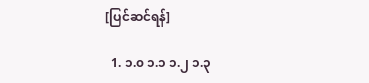[ပြင်ဆင်ရန်]

  1. ၁.၀ ၁.၁ ၁.၂ ၁.၃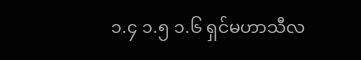၁.၄ ၁.၅ ၁.၆ ရှင်မဟာသီလ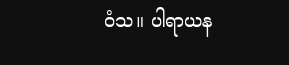ဝံသ။ ပါရာယန